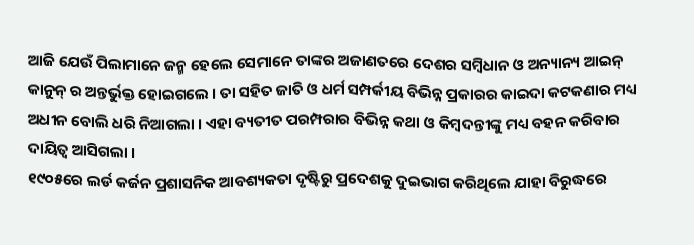ଆଜି ଯେଉଁ ପିଲାମାନେ ଜନ୍ମ ହେଲେ ସେମାନେ ତାଙ୍କର ଅଜାଣତରେ ଦେଶର ସମ୍ବିଧାନ ଓ ଅନ୍ୟାନ୍ୟ ଆଇନ୍ କାନୁନ୍ ର ଅନ୍ତର୍ଭୁକ୍ତ ହୋଇଗଲେ । ତା ସହିତ ଜାତି ଓ ଧର୍ମ ସମ୍ପର୍କୀୟ ବିଭିନ୍ନ ପ୍ରକାରର କାଇଦା କଟକଣାର ମଧ୍ୟ ଅଧୀନ ବୋଲି ଧରି ନିଆଗଲା । ଏହା ବ୍ୟତୀତ ପରମ୍ପରାର ବିଭିନ୍ନ କଥା ଓ କିମ୍ବଦନ୍ତୀଙ୍କୁ ମଧ୍ୟ ବହନ କରିବାର ଦାୟିତ୍ୱ ଆସିଗଲା ।
୧୯୦୫ରେ ଲର୍ଡ କର୍ଜନ ପ୍ରଶାସନିକ ଆବଶ୍ୟକତା ଦୃଷ୍ଟିରୁ ପ୍ରଦେଶକୁ ଦୁଇଭାଗ କରିଥିଲେ ଯାହା ବିରୁଦ୍ଧରେ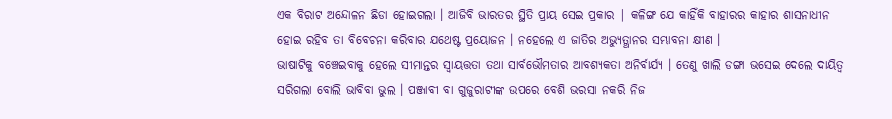ଏକ ବିରାଟ ଅନ୍ଦୋଳନ ଛିଡା ହୋଇଗଲା । ଆଜିବି ଭାରତର ସ୍ଥିତି ପ୍ରାୟ ସେଇ ପ୍ରକାର | କଳିଙ୍ଗ ଯେ କାହିଁକି ବାହାରର କାହାର ଶାସନାଧୀନ ହୋଇ ରହିବ ତା ବିବେଚନା କରିବାର ଯଥେଷ୍ଟ ପ୍ରୟୋଜନ । ନହେଲେ ଏ ଜାତିର ଅଭ୍ୟୁତ୍ଥାନର ସମ୍ଭାବନା କ୍ଷୀଣ ।
ଭାଷାଟିକୁ ବଞ୍ଚେଇବାକୁ ହେଲେ ସୀମାନ୍ତର ସ୍ୱାୟତ୍ତତା ତଥା ସାର୍ବଭୌମତାର ଆବଶ୍ୟକତା ଅନିର୍ବାର୍ଯ୍ୟ । ତେଣୁ ଖାଲି ଡଙ୍ଗା ଭସେଇ ଦେଲେ ଦାୟିତ୍ୱ ସରିଗଲା ବୋଲି ଭାବିବା ଭୁଲ । ପଞ୍ଜାବୀ ବା ଗୁଜୁରାଟୀଙ୍କ ଉପରେ ବେଶି ଭରସା ନକରି ନିଜ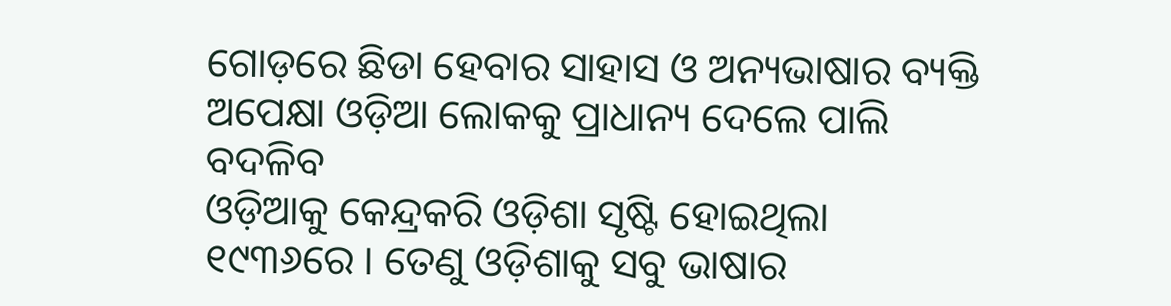ଗୋଡ଼ରେ ଛିଡା ହେବାର ସାହାସ ଓ ଅନ୍ୟଭାଷାର ବ୍ୟକ୍ତି ଅପେକ୍ଷା ଓଡ଼ିଆ ଲୋକକୁ ପ୍ରାଧାନ୍ୟ ଦେଲେ ପାଲି ବଦଳିବ
ଓଡ଼ିଆକୁ କେନ୍ଦ୍ରକରି ଓଡ଼ିଶା ସୃଷ୍ଟି ହୋଇଥିଲା ୧୯୩୬ରେ । ତେଣୁ ଓଡ଼ିଶାକୁ ସବୁ ଭାଷାର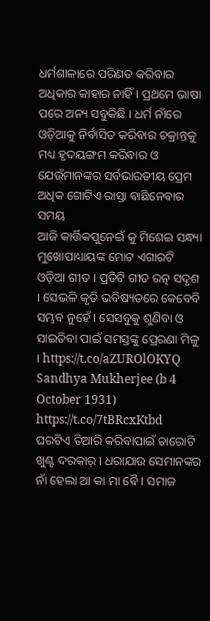ଧର୍ମଶାଳାରେ ପରିଣତ କରିବାର ଅଧିକାର କାହାର ନାହିଁ । ପ୍ରଥମେ ଭାଷା ପରେ ଅନ୍ୟ ସବୁକିଛି । ଧର୍ମ ନାଁରେ ଓଡ଼ିଆକୁ ନିର୍ବାସିତ କରିବାର ଚକ୍ରାନ୍ତକୁ ମଧ୍ୟ ହୃଦୟଙ୍ଗମ କରିବାର ଓ ଯେଉଁମାନଙ୍କର ସର୍ବଭାରତୀୟ ପ୍ରେମ ଅଧିକ ଗୋଟିଏ ରାସ୍ତା ବାଛିନେବାର ସମୟ
ଆଜି କାର୍ତ୍ତିକପୁନେଇଁ କୁ ମିଶେଇ ସନ୍ଧ୍ୟା ମୁଖୋପାଧ୍ୟାୟଙ୍କ ମୋଟ ଏଗାରଟି ଓଡ଼ିଆ ଗୀତ । ପ୍ରତିଟି ଗୀତ ରତ୍ନ ସଦୃଶ । ସେଭଳି କୃତି ଭବିଷ୍ୟତରେ କେବେବି ସମ୍ଭବ ନୁହେଁ । ସେସବୁକୁ ଶୁଣିବା ଓ ସାଇତିବା ପାଇଁ ସମସ୍ତଙ୍କୁ ପ୍ରେରଣା ମିଳୁ । https://t.co/aZUROlOKYQ
Sandhya Mukherjee (b 4 October 1931)
https://t.co/7tBRcxKtbd
ଘରଟିଏ ତିଆରି କରିବାପାଇଁ ଚାରୋଟି ଖୁଣ୍ଟ ଦରକାର୍ । ଧରାଯାଉ ସେମାନଙ୍କର ନାଁ ହେଲା ଆ କା ମା ବୈ । ସମାଜ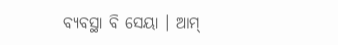ବ୍ୟବସ୍ଥା ବି ସେୟା । ଆମ୍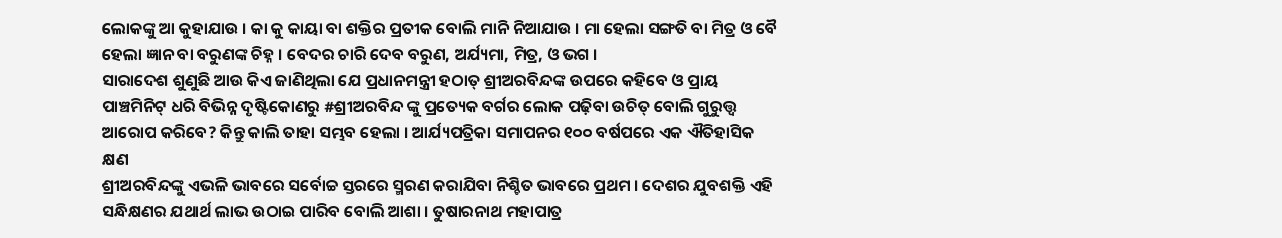ଲୋକଙ୍କୁ ଆ କୁହାଯାଉ । କା କୁ କାୟା ବା ଶକ୍ତିର ପ୍ରତୀକ ବୋଲି ମାନି ନିଆଯାଉ । ମା ହେଲା ସଙ୍ଗତି ବା ମିତ୍ର ଓ ବୈ ହେଲା ଜ୍ଞାନ ବା ବରୁଣଙ୍କ ଚିହ୍ନ । ବେଦର ଚାରି ଦେବ ବରୁଣ, ଅର୍ଯ୍ୟମା, ମିତ୍ର, ଓ ଭଗ ।
ସାରାଦେଶ ଶୁଣୁଛି ଆଉ କିଏ ଜାଣିଥିଲା ଯେ ପ୍ରଧାନମନ୍ତ୍ରୀ ହଠାତ୍ ଶ୍ରୀଅରବିନ୍ଦଙ୍କ ଉପରେ କହିବେ ଓ ପ୍ରାୟ ପାଞ୍ଚମିନିଟ୍ ଧରି ବିଭିନ୍ନ ଦୃଷ୍ଟିକୋଣରୁ #ଶ୍ରୀଅରବିନ୍ଦ ଙ୍କୁ ପ୍ରତ୍ୟେକ ବର୍ଗର ଲୋକ ପଢ଼ିବା ଉଚିତ୍ ବୋଲି ଗୁରୁତ୍ତ୍ୱ ଆରୋପ କରିବେ? କିନ୍ତୁ କାଲି ତାହା ସମ୍ଭବ ହେଲା । ଆର୍ଯ୍ୟପତ୍ରିକା ସମାପନର ୧୦୦ ବର୍ଷପରେ ଏକ ଐତିହାସିକ କ୍ଷଣ
ଶ୍ରୀଅରବିନ୍ଦଙ୍କୁ ଏଭଳି ଭାବରେ ସର୍ବୋଚ୍ଚ ସ୍ତରରେ ସ୍ମରଣ କରାଯିବା ନିଶ୍ଚିତ ଭାବରେ ପ୍ରଥମ । ଦେଶର ଯୁବଶକ୍ତି ଏହି ସନ୍ଧିକ୍ଷଣର ଯଥାର୍ଥ ଲାଭ ଉଠାଇ ପାରିବ ବୋଲି ଆଶା । ତୁଷାରନାଥ ମହାପାତ୍ର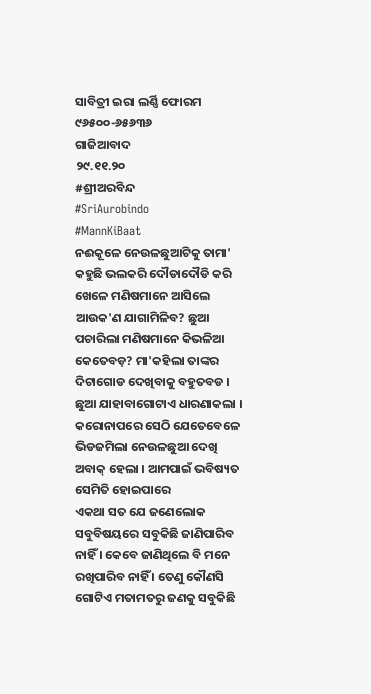ସାବିତ୍ରୀ ଇରା ଲର୍ଣ୍ଣି ଫୋରମ
୯୬୫୦୦-୬୫୬୩୬
ଗାଜିଆବାଦ
୨୯.୧୧.୨୦
#ଶ୍ରୀଅରବିନ୍ଦ
#SriAurobindo
#MannKiBaat
ନଈକୂଳେ ନେଉଳଛୁଆଟିକୁ ତାମା' କହୁଛି ଭଲକରି ଦୌଡାଦୌଡି କରି ଖେଳେ ମଣିଷମାନେ ଆସିଲେ ଆଉକ'ଣ ଯାଗାମିଳିବ? ଛୁଆ ପଚାରିଲା ମଣିଷମାନେ କିଭଳିଆ କେତେବଡ଼? ମା'କହିଲା ତାଙ୍କର ଦିଟାଗୋଡ ଦେଖିବାକୁ ବହୁତବଡ । ଛୁଆ ଯାହାବାଗୋଟାଏ ଧାରଣାକଲା । କରୋନାପରେ ସେଠି ଯେତେବେଳେ ଭିଡଜମିଲା ନେଉଳଛୁଆ ଦେଖି ଅବାକ୍ ହେଲା । ଆମପାଇଁ ଭବିଷ୍ୟତ ସେମିତି ହୋଇପାରେ
ଏକଥା ସତ ଯେ ଜଣେଲୋକ ସବୁବିଷୟରେ ସବୁକିଛି ଜାଣିପାରିବ ନାହିଁ । କେବେ ଜାଣିଥିଲେ ବି ମନେ ରଖିପାରିବ ନାହିଁ । ତେଣୁ କୌଣସି ଗୋଟିଏ ମତାମତରୁ ଜଣକୁ ସବୁକିଛି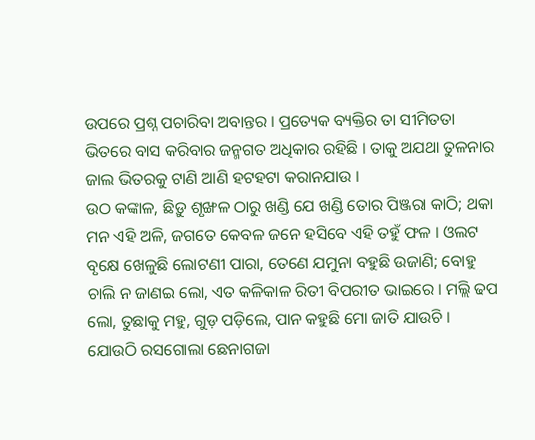ଉପରେ ପ୍ରଶ୍ନ ପଚାରିବା ଅବାନ୍ତର । ପ୍ରତ୍ୟେକ ବ୍ୟକ୍ତିର ତା ସୀମିତତା ଭିତରେ ବାସ କରିବାର ଜନ୍ମଗତ ଅଧିକାର ରହିଛି । ତାକୁ ଅଯଥା ତୁଳନାର ଜାଲ ଭିତରକୁ ଟାଣି ଆଣି ହଟହଟା କରାନଯାଉ ।
ଉଠ କଙ୍କାଳ, ଛିଡ଼ୁ ଶୃଙ୍ଖଳ ଠାରୁ ଖଣ୍ଡି ଯେ ଖଣ୍ଡି ତୋର ପିଞ୍ଜରା କାଠି; ଥକା ମନ ଏହି ଅଳି, ଜଗତେ କେବଳ ଜନେ ହସିବେ ଏହି ତହୁଁ ଫଳ । ଓଲଟ ବୃକ୍ଷେ ଖେଳୁଛି ଲୋଟଣୀ ପାରା, ତେଣେ ଯମୁନା ବହୁଛି ଉଜାଣି; ବୋହୁ ଚାଲି ନ ଜାଣଇ ଲୋ, ଏତ କଳିକାଳ ରିତୀ ବିପରୀତ ଭାଇରେ । ମଲ୍ଲି ଢପ ଲୋ, ତୁଛାକୁ ମହୁ, ଗୁଡ଼ ପଡ଼ିଲେ, ପାନ କହୁଛି ମୋ ଜାତି ଯାଉଚି ।
ଯୋଉଠି ରସଗୋଲା ଛେନାଗଜା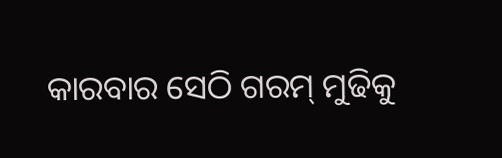କାରବାର ସେଠି ଗରମ୍ ମୁଢିକୁ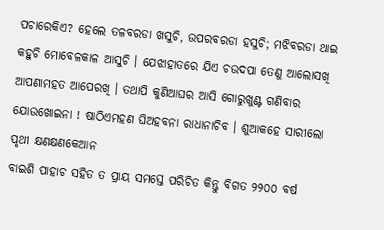ପଚାରେକିଏ? ହେଲେ ତଳବରଡା ଖସୁଚି, ଉପରବରଡା ହସୁଚି; ମଝିବରଡା ଥାଇ କହୁଚି ମୋବେଳକାଳ ଆସୁଚି । ଯେଝାହାତରେ ଯିଏ ଚଉଦପା ତେଣୁ ଆଲୋସଖି ଆପଣାମହତ ଆପେରଖି । ତଥାପି କୁଣିଆଘର ଆସି ଗୋରୁଖୁଣ୍ଟ ଗଣିବାର ଯୋଉଖୋଇନା ! ଷାଠିଏମହଣ ଘିଅହବନା ରାଧାନାଚିବ । ଶୁଆକହେ ସାରୀଲୋ ପୃଥୀ କ୍ଷଣକ୍ଷଣକେଆନ
ବାଇଶି ପାହାଚ ସହିତ ତ ପ୍ରାୟ ସମସ୍ତେ ପରିଚିତ କିନ୍ତୁ ବିଗତ ୨୨୦୦ ବର୍ଷ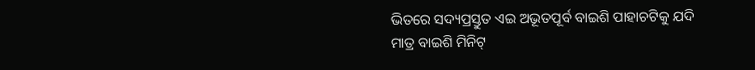ଭିତରେ ସଦ୍ୟପ୍ରସ୍ତୁତ ଏଇ ଅଭୂତପୂର୍ବ ବାଇଶି ପାହାଚଟିକୁ ଯଦି ମାତ୍ର ବାଇଶି ମିନିଟ୍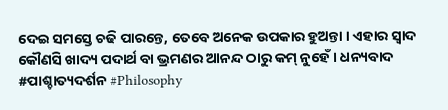ଦେଇ ସମସ୍ତେ ଚଢି ପାରନ୍ତେ, ତେବେ ଅନେକ ଉପକାର ହୁଅନ୍ତା । ଏହାର ସ୍ଵାଦ କୌଣସି ଖାଦ୍ୟ ପଦାର୍ଥ ବା ଭ୍ରମଣର ଆନନ୍ଦ ଠାରୁ କମ୍ ନୁହେଁ । ଧନ୍ୟବାଦ #ପାଶ୍ଚାତ୍ୟଦର୍ଶନ #Philosophy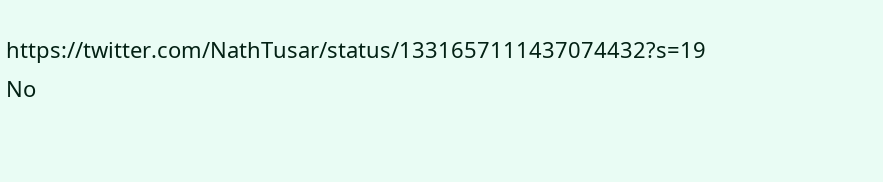https://twitter.com/NathTusar/status/1331657111437074432?s=19
No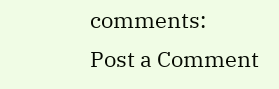comments:
Post a Comment